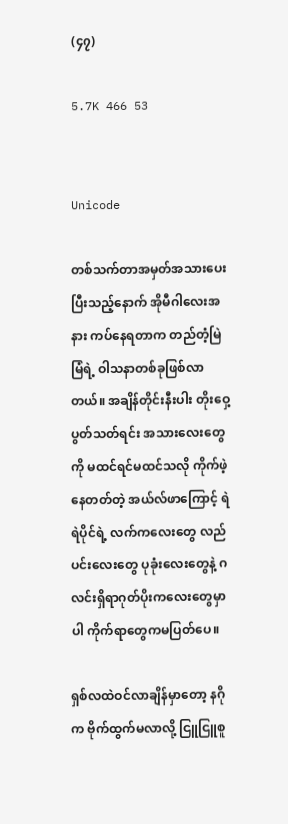(၄၇)

5.7K 466 53


Unicode

တစ်သက်တာအမှတ်အသားပေးပြီးသည့်နောက် အိုမီဂါလေးအနား ကပ်နေရတာက တည်တံ့မြဲမြံရဲ့ ဝါသနာတစ်ခုဖြစ်လာတယ်။ အချိန်တိုင်းနီးပါး တိုးဝှေ့ပွတ်သတ်ရင်း အသားလေးတွေကို မထင်ရင်မထင်သလို ကိုက်ဖဲ့နေတတ်တဲ့ အယ်လ်ဖာကြောင့် ရဲရဲပိုင်ရဲ့ လက်ကလေးတွေ လည်ပင်းလေးတွေ ပုခုံးလေးတွေနဲ့ ဂလင်းရှိရာဂုတ်ပိုးကလေးတွေမှာပါ ကိုက်ရာတွေကမပြတ်ပေ။

ရှစ်လထဲဝင်လာချိန်မှာတော့ နဂိုက ဗိုက်ထွက်မလာလို့ ငြူငြူစူ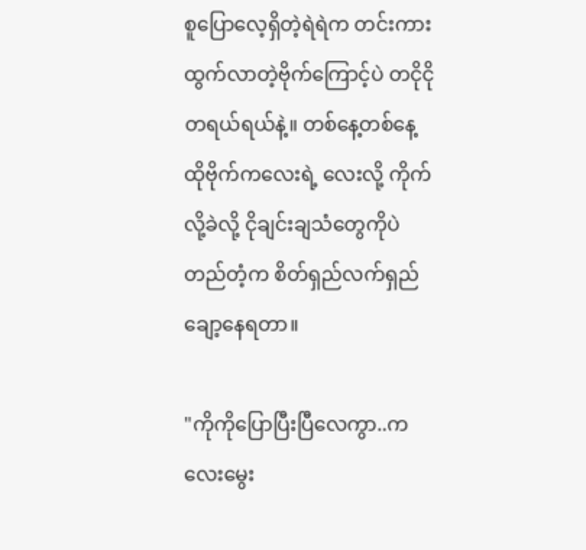စူပြောလေ့ရှိတဲ့ရဲရဲက တင်းကားထွက်လာတဲ့ဗိုက်ကြောင့်ပဲ တငိုငိုတရယ်ရယ်နဲ့။ တစ်နေ့တစ်နေ့ ထိုဗိုက်ကလေးရဲ့ လေးလို့ ကိုက်လို့ခဲလို့ ငိုချင်းချသံတွေကိုပဲ တည်တံ့က စိတ်ရှည်လက်ရှည်ချော့နေရတာ။

"ကိုကိုပြောပြီးပြီလေကွာ..ကလေးမွေး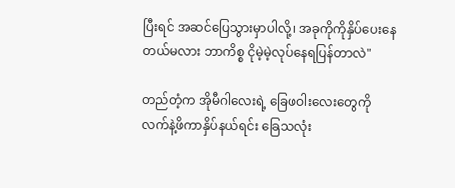ပြီးရင် အဆင်ပြေသွားမှာပါလို့၊ အခုကိုကိုနှိပ်ပေးနေတယ်မလား ဘာကိစ္စ ငိုမဲ့မဲ့လုပ်နေရပြန်တာလဲ"

တည်တံ့က အိုမီဂါလေးရဲ့ ခြေဖဝါးလေးတွေကို လက်နဲ့ဖိကာနှိပ်နယ်ရင်း ခြေသလုံး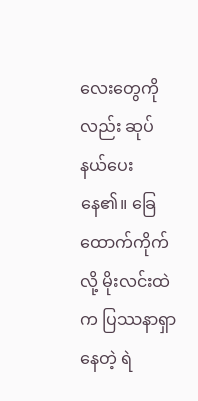လေးတွေကိုလည်း ဆုပ်နယ်ပေးနေ၏။ ခြေထောက်ကိုက်လို့ မိုးလင်းထဲက ပြဿနာရှာနေတဲ့ ရဲ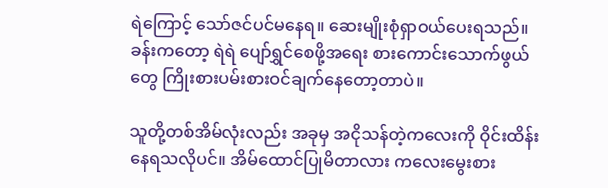ရဲကြောင့် သော်ဇင်ပင်မနေရ။ ဆေးမျိုးစုံရှာဝယ်ပေးရသည်။ ခန်းကတော့ ရဲရဲ ပျော်ရွှင်စေဖို့အရေး စားကောင်းသောက်ဖွယ်တွေ ကြိုးစားပမ်းစားဝင်ချက်နေတော့တာပဲ။

သူတို့တစ်အိမ်လုံးလည်း အခုမှ အငိုသန်တဲ့ကလေးကို ဝိုင်းထိန်းနေရသလိုပင်။ အိမ်ထောင်ပြုမိတာလား ကလေးမွေးစား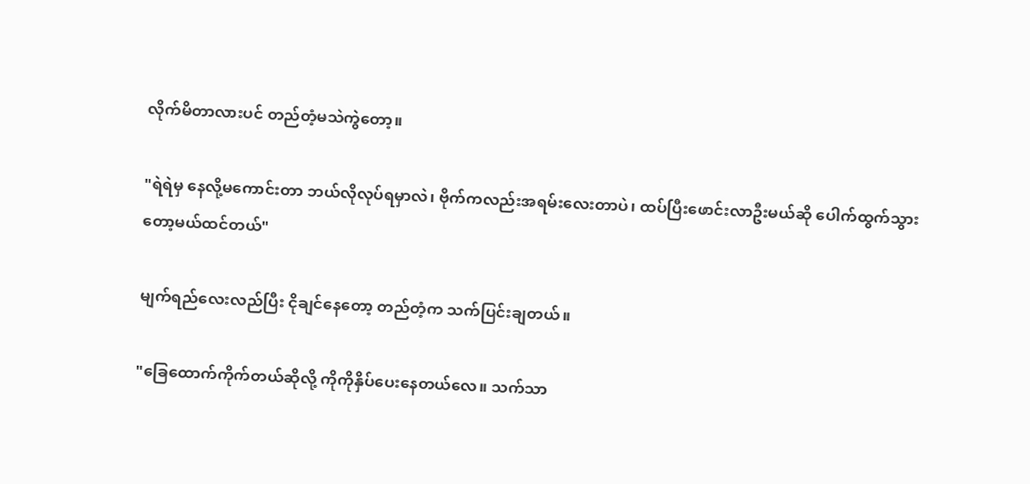လိုက်မိတာလားပင် တည်တံ့မသဲကွဲတော့။

"ရဲရဲမှ နေလို့မကောင်းတာ ဘယ်လိုလုပ်ရမှာလဲ၊ ဗိုက်ကလည်းအရမ်းလေးတာပဲ၊ ထပ်ပြီးဖောင်းလာဦးမယ်ဆို ပေါက်ထွက်သွားတော့မယ်ထင်တယ်"

မျက်ရည်လေးလည်ပြီး ငိုချင်နေတော့ တည်တံ့က သက်ပြင်းချတယ်။

"ခြေထောက်ကိုက်တယ်ဆိုလို့ ကိုကိုနှိပ်ပေးနေတယ်လေ။ သက်သာ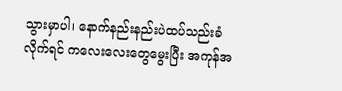သွားမှာပါ၊ နောက်နည်းနည်းပဲထပ်သည်းခံလိုက်ရင် ကလေးလေးတွေမွေးပြီး အကုန်အ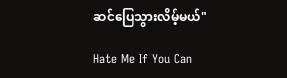ဆင်ပြေသွားလိမ့်မယ်"

Hate Me If You Can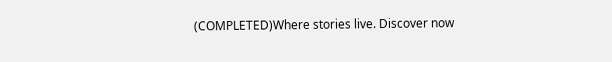(COMPLETED)Where stories live. Discover now